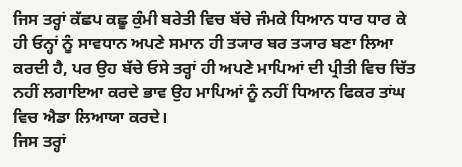ਜਿਸ ਤਰ੍ਹਾਂ ਕੱਛਪ ਕਛੂ ਕੁੰਮੀ ਬਰੇਤੀ ਵਿਚ ਬੱਚੇ ਜੰਮਕੇ ਧਿਆਨ ਧਾਰ ਧਾਰ ਕੇ ਹੀ ਓਨ੍ਹਾਂ ਨੂੰ ਸਾਵਧਾਨ ਅਪਣੇ ਸਮਾਨ ਹੀ ਤ੍ਯਾਰ ਬਰ ਤ੍ਯਾਰ ਬਣਾ ਲਿਆ ਕਰਦੀ ਹੈ, ਪਰ ਉਹ ਬੱਚੇ ਓਸੇ ਤਰ੍ਹਾਂ ਹੀ ਅਪਣੇ ਮਾਪਿਆਂ ਦੀ ਪ੍ਰੀਤੀ ਵਿਚ ਚਿੱਤ ਨਹੀਂ ਲਗਾਇਆ ਕਰਦੇ ਭਾਵ ਉਹ ਮਾਪਿਆਂ ਨੂੰ ਨਹੀਂ ਧਿਆਨ ਫਿਕਰ ਤਾਂਘ ਵਿਚ ਐਡਾ ਲਿਆਯਾ ਕਰਦੇ।
ਜਿਸ ਤਰ੍ਹਾਂ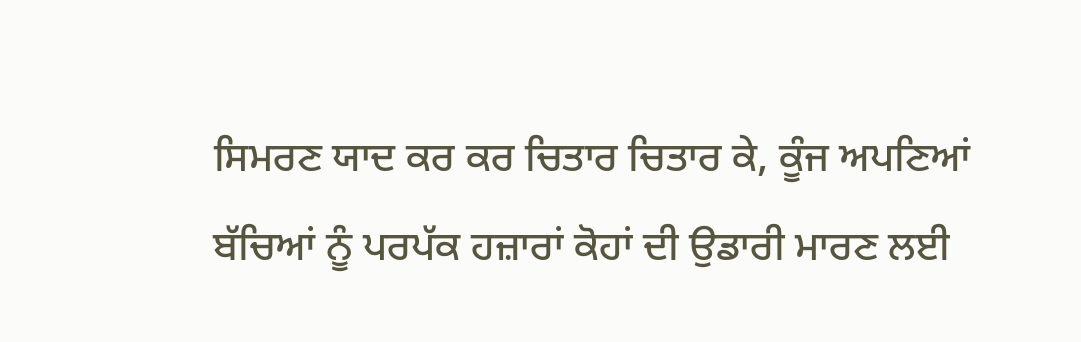ਸਿਮਰਣ ਯਾਦ ਕਰ ਕਰ ਚਿਤਾਰ ਚਿਤਾਰ ਕੇ, ਕੂੰਜ ਅਪਣਿਆਂ ਬੱਚਿਆਂ ਨੂੰ ਪਰਪੱਕ ਹਜ਼ਾਰਾਂ ਕੋਹਾਂ ਦੀ ਉਡਾਰੀ ਮਾਰਣ ਲਈ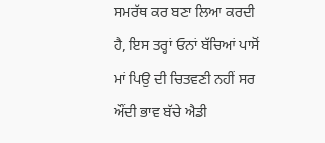ਸਮਰੱਥ ਕਰ ਬਣਾ ਲਿਆ ਕਰਦੀ ਹੈ, ਇਸ ਤਰ੍ਹਾਂ ਓਨਾਂ ਬੱਚਿਆਂ ਪਾਸੋਂ ਮਾਂ ਪਿਉ ਦੀ ਚਿਤਵਣੀ ਨਹੀਂ ਸਰ ਔਂਦੀ ਭਾਵ ਬੱਚੇ ਐਡੀ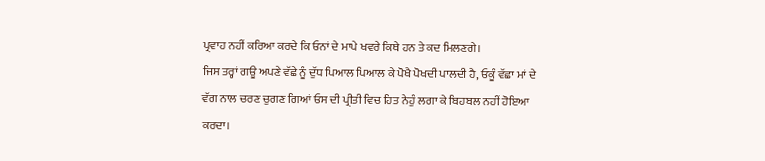ਪ੍ਰਵਾਹ ਨਹੀਂ ਕਰਿਆ ਕਰਦੇ ਕਿ ਓਨਾਂ ਦੇ ਮਾਪੇ ਖਵਰੇ ਕਿਥੇ ਹਨ ਤੇ ਕਦ ਮਿਲਣਗੇ।
ਜਿਸ ਤਰ੍ਹਾਂ ਗਊ ਅਪਣੇ ਵੱਛੇ ਨੂੰ ਦੁੱਧ ਪਿਆਲ ਪਿਆਲ ਕੇ ਪੋਖੈ ਪੋਖਦੀ ਪਾਲਦੀ ਹੈ, ਓਕੂੰ ਵੱਛਾ ਮਾਂ ਦੇ ਵੱਗ ਨਾਲ ਚਰਣ ਚੁਗਣ ਗਿਆਂ ਓਸ ਦੀ ਪ੍ਰੀਤੀ ਵਿਚ ਹਿਤ ਨੇਹੁੰ ਲਗਾ ਕੇ ਬਿਹਬਲ ਨਹੀਂ ਹੋਇਆ ਕਰਦਾ।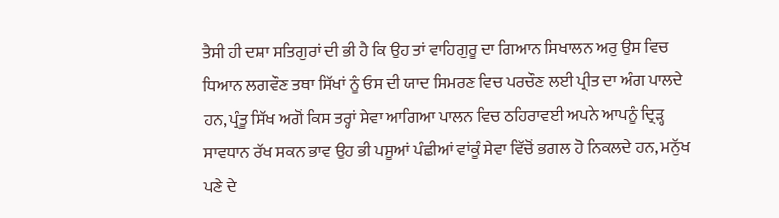ਤੈਸੀ ਹੀ ਦਸ਼ਾ ਸਤਿਗੁਰਾਂ ਦੀ ਭੀ ਹੈ ਕਿ ਉਹ ਤਾਂ ਵਾਹਿਗੁਰੂ ਦਾ ਗਿਆਨ ਸਿਖਾਲਨ ਅਰੁ ਉਸ ਵਿਚ ਧਿਆਨ ਲਗਵੌਣ ਤਥਾ ਸਿੱਖਾਂ ਨੂੰ ਓਸ ਦੀ ਯਾਦ ਸਿਮਰਣ ਵਿਚ ਪਰਚੌਣ ਲਈ ਪ੍ਰੀਤ ਦਾ ਅੰਗ ਪਾਲਦੇ ਹਨ, ਪ੍ਰੰਤੂ ਸਿੱਖ ਅਗੋਂ ਕਿਸ ਤਰ੍ਹਾਂ ਸੇਵਾ ਆਗਿਆ ਪਾਲਨ ਵਿਚ ਠਹਿਰਾਵਈ ਅਪਨੇ ਆਪਨੂੰ ਦ੍ਰਿੜ੍ਹ ਸਾਵਧਾਨ ਰੱਖ ਸਕਨ ਭਾਵ ਉਹ ਭੀ ਪਸੂਆਂ ਪੰਛੀਆਂ ਵਾਂਕੂੰ ਸੇਵਾ ਵਿੱਚੋਂ ਭਗਲ ਹੋ ਨਿਕਲਦੇ ਹਨ, ਮਨੁੱਖ ਪਣੇ ਦੇ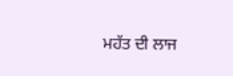ਮਹੱਤ ਦੀ ਲਾਜ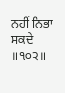ਨਹੀਂ ਨਿਭਾ ਸਕਦੇ ॥੧੦੨॥